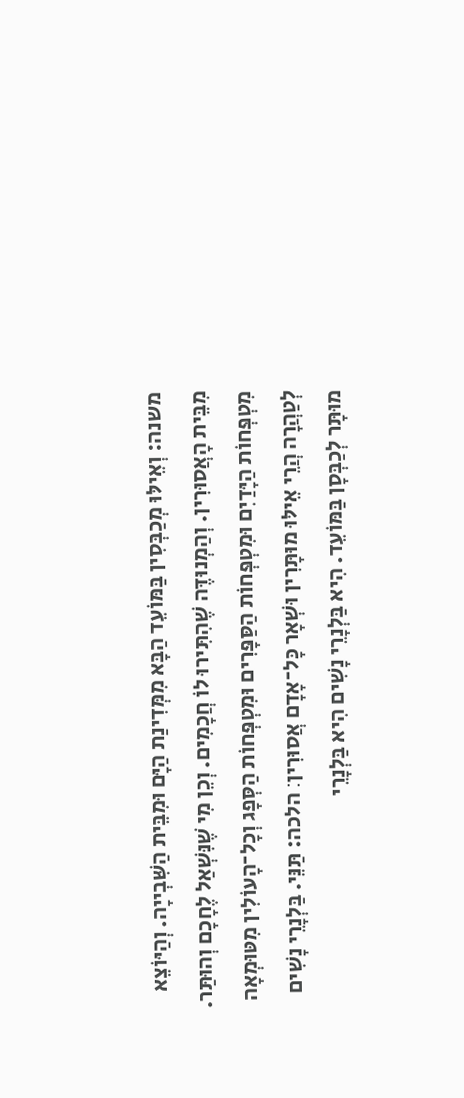משנה: וְאֵילּוּ מְכַבְּסִין בַּמּוֹעֵד הַבָּא מִמְּדִינַת הַיָּם וּמִבֵּית הַשִּׁבְייָה. וְהַיּוֹצֵא מִבֵּית הָאֲסוּרִין. וְהַמְנוּדֶּה שֶׁהִתִּירוּ לוֹ חֲכָמִים. וְכֵן מִי שֶׁנִּשְׁאַל לֶחָכָם וְהוּתַּר. מִטְפְּחוֹת הַיָּדַיִם וּמִטְפְּחוֹת הַסַּפָּרִים וּמִטְפְּחוֹת הַסְּפָג וְכָל־הָעוֹלִין מִטּוּמְאָה לְטַהֲרָה הֲרֵי אֵילּוּ מוּתָּרִין וּשְׁאָר כָּל־אָדָם אֲסוּרִין׃ הלכה: תַּנֵּי. בַּלְנָרֵי נָשִׁים מוּתָּר לְכַבְּסָן בַּמּוֹעֵד. הִיא בַּלְנָרֵי נָשִׁים הִיא בַּלְנָרֵי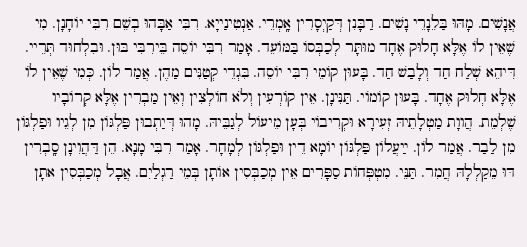אֲנָשִׁים. מָהּוּ בַּלֵנָרֵי נָשִׁים. רַבָּנִן דְּקַיְסָרִין אָֽמְרֵי. אַנְטִינַייָא. רִבִּי אַבָּהוּ בְשֵׁם רִבִּי יוֹחָנָן. מִי שֶׁאֵין לוֹ אֶלָּא חָלוּק אֶחָד מוּתָּר לְכַבְּסוֹ בַּמּוֹעֵד. אָמַר רִבִּי יוֹסֵה בֵּירִבִּי בּוּן. וּבִלְחוּד תְּרֵיי. דִּיהֵא שְׁלַח חַד וְלָבַשׁ חַד. בָּעוּן קוֹמֵי רִבִּי יוֹסֵה. בִּגְדֵי קְטַנִּים מַהֶן. אֲמַר לוֹן. כְּמִי שֶׁאֵין לוֹ אֶלָּא חְלוּק אֶחָד. בָּעוּן קוֹמוֹי. תַּנִּינָן. אֵין קוֹרְעִין וְלֹא חוֹלְצִין וְאֵין מַבְרִין אֶלָּא קְרוֹבָיו שֶׁלְמֵת. הֲווָת מַטְלָתֵיהּ זְעִירָא וּקְרִיבוֹי בְּעָן מֵיעוֹל לְגַבֵּיהּ. מָהוּ דְּיַתְבוּן פַּלְגּוֹן מִן לְגֵיו וּפַלְגּוֹן מִן לַבַר. אֲמַר לוֹן. ײַעֲלוֹן פַּלְגּוֹן יוֹמָא דֵין וּפַלְגּוֹן לְמָחָר. אָמַר רִבִּי מָנָא. הֵן דַּהֲוִינָן סָֽבְרִין דּוּ מֵקַלְלָהּ חֲמִר. תַּנֵּי. מִטְפְּחוֹת סַפָּרִים אֵין מְכַבְּסִין אוֹתָן בְּמֵי רַגְלַיִם. אֲבָל מְכַבְּסִין אתָן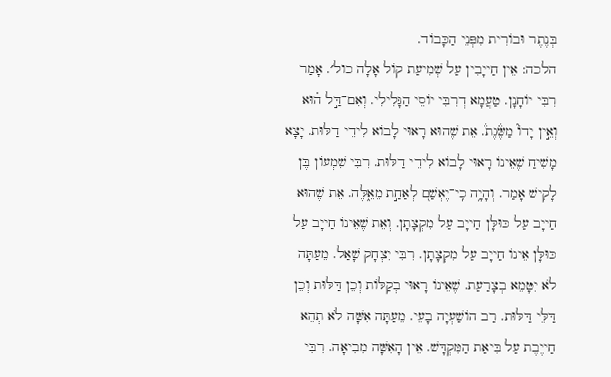בְּנֶתֶר וּבוֹרִית מִפְּנֵי הַכָּבוֹד.
הלכה: אֵין חַייָבִין עַל שְׁמִיעַת קוֹל אָלָה כול׳. אָמַר רִבִּי יוֹחָנָן. טַעֲמָא דְרִבִּי יוֹסֵי הַגָּלִילִי. וְאִם־דַּ֣ל ה֗וּא וְאֵ֣ין יָדוֹ֮ מַשֶּׂ֒גֶת֒. אֵת שֶׁהוּא רָאוּי לָבוֹא לִידֵי דַלּוּת. יָצָא מָשִׁיחַ שֶׁאֵינוֹ רָאוּי לָבוֹא לִידֵי דַלּוּת. רִבִּי שִׁמְעוֹן בֶּן לָקִישׁ אָמַר. וְהָיָ֥ה כִֽי־יֶאְשַׁם֭ לְאַחַ֣ת מֵאֵ֑לֶּה. אֵת שֶׁהוּא חַייָב עַל כּוּלָּן חַייָב עַל מִקְצָתָן. וְאֵת שֶׁאֵינוֹ חַייָב עַל כּוּלָּן אֵינוֹ חַייָב עַל מִקְצָתָן. רִבִּי יִצְחָק שָׁאַל. מֵעַתָּה לֹא יִטָּמֵא בְצָרַעַת. שֶׁאֵינוֹ רָאוּי בְקַלּוֹת וְכֵן דַּלּוּת וְכֵן דַּלֵּי דַּלּוּת. רַב הוֹשַׁעְיָה בָעֵי. מֵעַתָּה אִשָּׁה לֹא תְהֵא חַייֶבֶת עַל בִּיאַת הַמִּקְדָּשׁ. אֵין הָאִשָּׁה מִבִיאָה. רִבִּי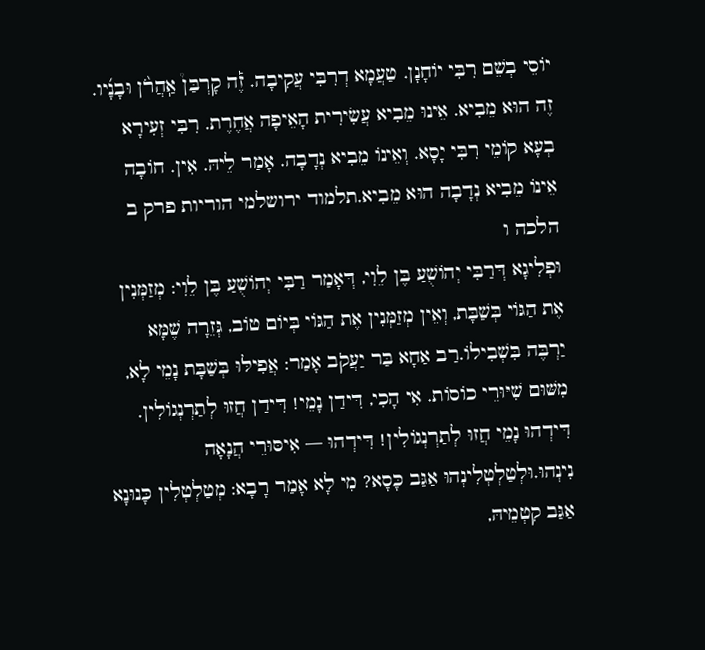יוֹסֵי בְשֵׁם רִבִּי יוֹחָנָן. טַעֲמָא דְרִבִּי עֲקִיבָה. זֶ֡ה קָרְבַּן֩ אַֽהֲרֹ֨ן וּבָנָ֜יו. זֶה הוּא מֵבִיא. אֵינוּ מֵבִיא עֲשִׂירִית הָאֵיפָה אֲחֶרֶת. רִבִּי זְעִירָא בְעָא קוֹמֵי רִבִּי יָסָא. וְאֵינוֹ מֵבִיא נְדָבָה. אָמַר לֵיהּ. אִין. חוֹבָה אֵינוֹ מֵבִיא נְדָבָה הוּא מֵבִיא.תלמוד ירושלמי הוריות פרק ב הלכה ו
וּפְלִיגָא דְּרַבִּי יְהוֹשֻׁעַ בֶּן לֵוִי, דְּאָמַר רַבִּי יְהוֹשֻׁעַ בֶּן לֵוִי: מְזַמְּנִין אֶת הַגּוֹי בְּשַׁבָּת, וְאֵין מְזַמְּנִין אֶת הַגּוֹי בְּיוֹם טוֹב, גְּזֵרָה שֶׁמָּא יַרְבֶּה בִּשְׁבִילוֹ.רַב אַחָא בַּר יַעֲקֹב אָמַר: אֲפִילּוּ בְּשַׁבָּת נָמֵי לָא, מִשּׁוּם שִׁיּוּרֵי כוֹסוֹת. אִי הָכִי, דִּידַן נָמֵי! דִּידַן חֲזוּ לְתַרְנְגוֹלִין. דִּידְהוּ נָמֵי חֲזוּ לְתַרְנְגוֹלִין! דִּידְהוּ — אִיסּוּרֵי הֲנָאָה נִינְהוּ.וּלְטַלְטְלִינְהוּ אַגַּב כָּסָא? מִי לָא אָמַר רָבָא: מְטַלְטְלִין כָּנוּנָא אַגַּב קִטְמֵיהּ,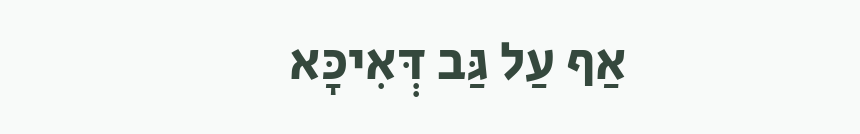אַף עַל גַּב דְּאִיכָּא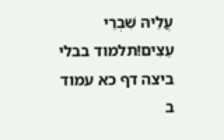עֲלֵיהּ שִׁבְרֵי עֵצִים!תלמוד בבלי ביצה דף כא עמוד ב